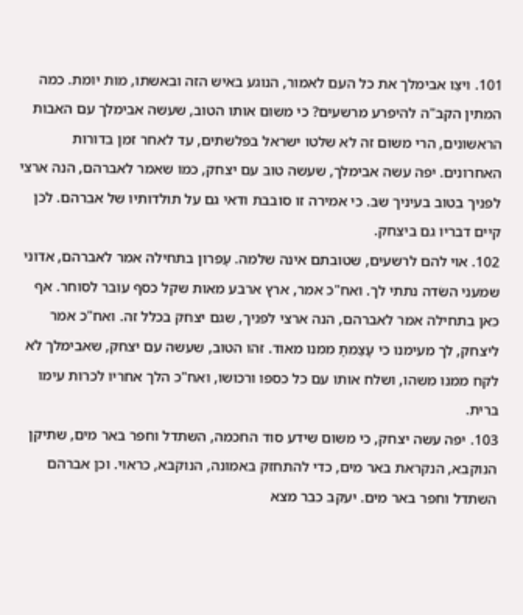101. ויצַו אבימלך את כל העם לאמור, הנוגע באיש הזה ובאשתו, מות יומת. כמה המתין הקב"ה להיפרע מרשעים? כי משום אותו הטוב, שעשה אבימלך עם האבות הראשונים, הרי משום זה לא שלטו ישראל בפלשתים, עד לאחר זמן בדורות האחרונים. יפה עשה אבימלך, שעשה טוב עם יצחק, כמו שאמר לאברהם, הנה ארצי לפניך בטוב בעיניך שב. כי אמירה זו סובבת ודאי גם על תולדותיו של אברהם. לכן קיים דבריו גם ביצחק.
102. אוי להם לרשעים, שטובתם אינה שלמה. עֶפרון בתחילה אמר לאברהם, אדוני שמעני השׂדה נתתי לך. ואח"כ אמר, ארץ ארבע מאות שקל כסף עובר לסוחר. אף כאן בתחילה אמר לאברהם, הנה ארצי לפניך, שגם יצחק בכלל זה. ואח"כ אמר ליצחק, לך מעימנו כי עָצַמתָ ממנו מאוד. זהו הטוב, שעשה עם יצחק, שאבימלך לא לקח ממנו משהו, ושלח אותו עם כל כספו ורכושו, ואח"כ הלך אחריו לכרות עימו ברית.
103. יפה עשה יצחק, כי משום שידע סוד החכמה, השתדל וחפר באר מים, שתיקן הנוקבא, הנקראת באר מים, כדי להתחזק באמונה, הנוקבא, כראוי. וכן אברהם השתדל וחפר באר מים. יעקב כבר מצא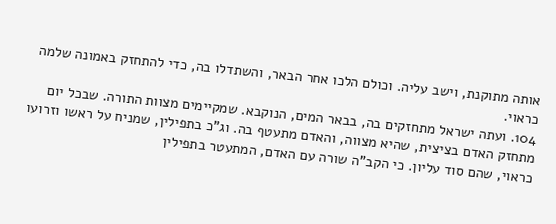אותה מתוקנת, וישב עליה. וכולם הלכו אחר הבאר, והשתדלו בה, כדי להתחזק באמונה שלמה כראוי.
104. ועתה ישראל מתחזקים בה, בבאר המים, הנוקבא. שמקיימים מצוות התורה. שבכל יום מתחזק האדם בציצית, שהיא מצווה, והאדם מתעטף בה. וג"כ בתפילין, שמניח על ראשו וזרועו כראוי, שהם סוד עליון. כי הקב"ה שורה עם האדם, המתעטר בתפילין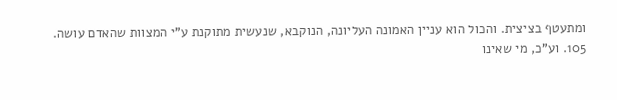ומתעטף בציצית. והכול הוא עניין האמונה העליונה, הנוקבא, שנעשית מתוקנת ע"י המצוות שהאדם עושה.
105. וע"כ, מי שאינו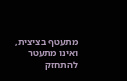מתעטף בציצית, ואינו מתעטר להתחזק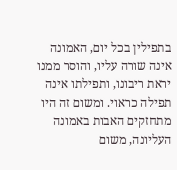בתפילין בכל יום, האמונה אינה שורה עליו, והוסר ממנו יראת ריבונו, ותפילתו אינה תפילה כראוי. ומשום זה היו מתחזקים האבות באמונה העליונה, משום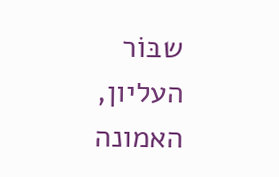שבּוֹר העליון, האמונה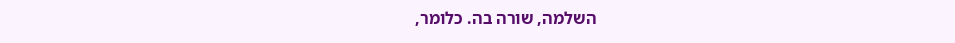השלמה, שורה בה. כלומר,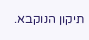תיקון הנוקבא.